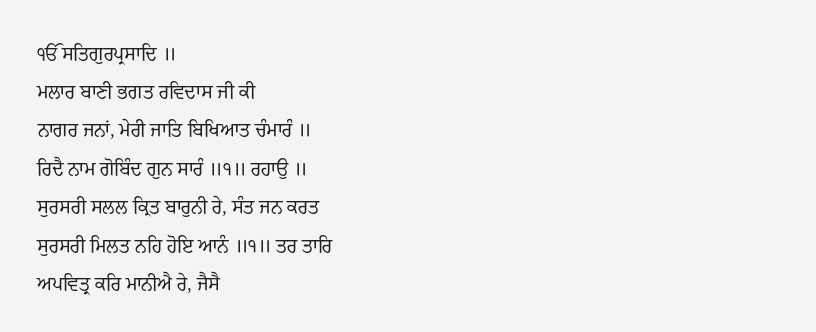ੴ ਸਤਿਗੁਰਪ੍ਰਸਾਦਿ ॥
ਮਲਾਰ ਬਾਣੀ ਭਗਤ ਰਵਿਦਾਸ ਜੀ ਕੀ
ਨਾਗਰ ਜਨਾਂ, ਮੇਰੀ ਜਾਤਿ ਬਿਖਿਆਤ ਚੰਮਾਰੰ ॥
ਰਿਦੈ ਨਾਮ ਗੋਬਿੰਦ ਗੁਨ ਸਾਰੰ ॥੧॥ ਰਹਾਉ ॥
ਸੁਰਸਰੀ ਸਲਲ ਕ੍ਰਿਤ ਬਾਰੁਨੀ ਰੇ, ਸੰਤ ਜਨ ਕਰਤ
ਸੁਰਸਰੀ ਮਿਲਤ ਨਹਿ ਹੋਇ ਆਨੰ ॥੧॥ ਤਰ ਤਾਰਿ
ਅਪਵਿਤ੍ਰ ਕਰਿ ਮਾਨੀਐ ਰੇ, ਜੈਸੈ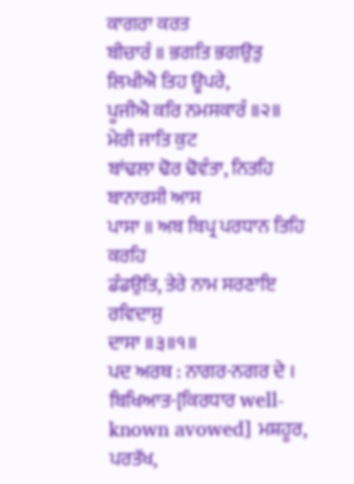ਕਾਗਰਾ ਕਰਤ
ਬੀਚਾਰੰ ॥ ਭਗਤਿ ਭਗਉਤੁ ਲਿਖੀਐ ਤਿਹ ਊਪਰੇ,
ਪੂਜੀਐ ਕਰਿ ਨਮਸਕਾਰੰ ॥੨॥ ਮੇਰੀ ਜਾਤਿ ਕੁਟ
ਬਾਂਢਲਾ ਢੋਰ ਢੋਵੰਤਾ, ਨਿਤਹਿ ਬਾਨਾਰਸੀ ਆਸ
ਪਾਸਾ ॥ ਅਬ ਬਿਪ੍ਰ ਪਰਧਾਨ ਤਿਹਿ ਕਰਹਿ
ਡੰਡਉਤਿ, ਤੇਰੇ ਨਾਮ ਸਰਣਾਇ ਰਵਿਦਾਸੁ
ਦਾਸਾ ॥੩॥੧॥
ਪਦ ਅਰਥ : ਨਾਗਰ-ਨਗਰ ਦੇ । ਬਿਖਿਆਤ-[ਕਿਰਧਾਰ well-known avowed] ਮਸ਼ਹੂਰ, ਪਰਤੱਖ,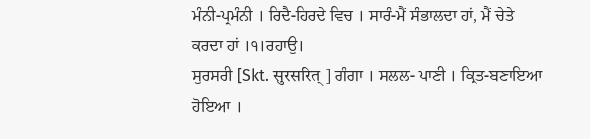ਮੰਨੀ-ਪ੍ਰਮੰਨੀ । ਰਿਦੈ-ਹਿਰਦੇ ਵਿਚ । ਸਾਰੰ-ਮੈਂ ਸੰਭਾਲਦਾ ਹਾਂ, ਮੈਂ ਚੇਤੇ ਕਰਦਾ ਹਾਂ ।੧।ਰਹਾਉ।
ਸੁਰਸਰੀ [Skt. सुरसरित् ] ਗੰਗਾ । ਸਲਲ- ਪਾਣੀ । ਕ੍ਰਿਤ-ਬਣਾਇਆ ਹੋਇਆ ।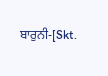ਬਾਰੁਨੀ-[Skt.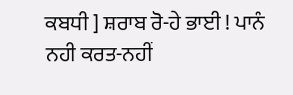ਕਬਧੀ ] ਸ਼ਰਾਬ ਰੋ-ਹੇ ਭਾਈ ! ਪਾਨੰ ਨਹੀ ਕਰਤ-ਨਹੀਂ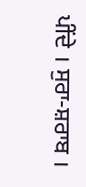ਪੀਂਦੇ । ਸੁਰਾ-ਸ਼ਰਾਬ ।